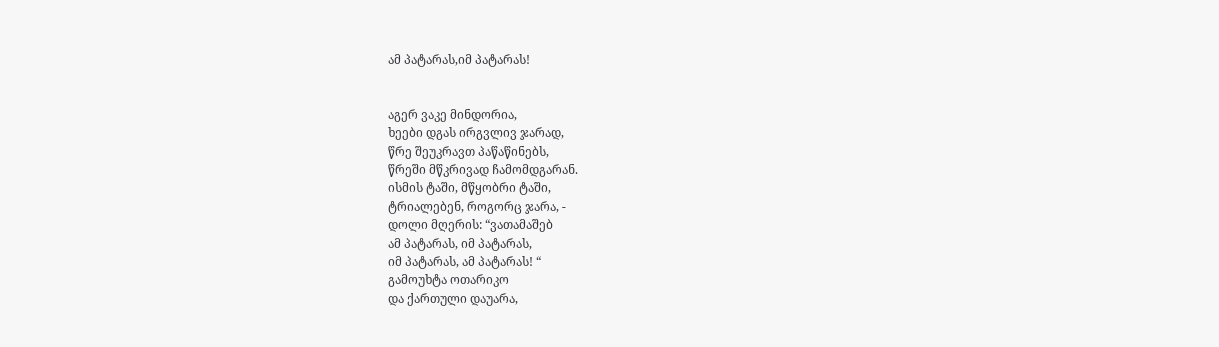ამ პატარას,იმ პატარას!


აგერ ვაკე მინდორია,
ხეები დგას ირგვლივ ჯარად,
წრე შეუკრავთ პაწაწინებს,
წრეში მწკრივად ჩამომდგარან.
ისმის ტაში, მწყობრი ტაში,
ტრიალებენ, როგორც ჯარა, -
დოლი მღერის: “ვათამაშებ
ამ პატარას, იმ პატარას,
იმ პატარას, ამ პატარას! “
გამოუხტა ოთარიკო
და ქართული დაუარა,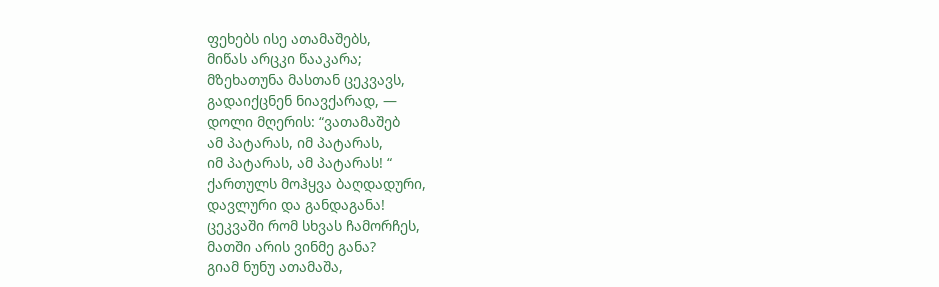ფეხებს ისე ათამაშებს,
მიწას არცკი წააკარა;
მზეხათუნა მასთან ცეკვავს,
გადაიქცნენ ნიავქარად, —
დოლი მღერის: “ვათამაშებ
ამ პატარას, იმ პატარას,
იმ პატარას, ამ პატარას! “
ქართულს მოჰყვა ბაღდადური,
დავლური და განდაგანა!
ცეკვაში რომ სხვას ჩამორჩეს,
მათში არის ვინმე განა?
გიამ ნუნუ ათამაშა,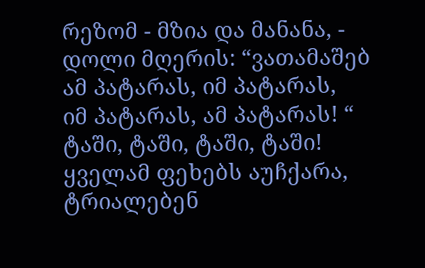რეზომ - მზია და მანანა, -
დოლი მღერის: “ვათამაშებ
ამ პატარას, იმ პატარას,
იმ პატარას, ამ პატარას! “
ტაში, ტაში, ტაში, ტაში!
ყველამ ფეხებს აუჩქარა,
ტრიალებენ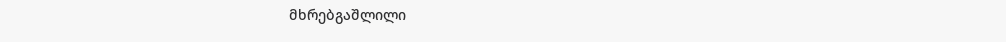მხრებგაშლილი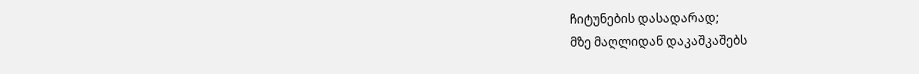ჩიტუნების დასადარად;
მზე მაღლიდან დაკაშკაშებს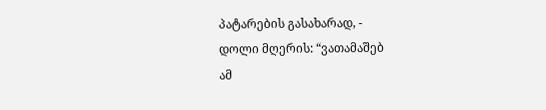პატარების გასახარად, -
დოლი მღერის: “ვათამაშებ
ამ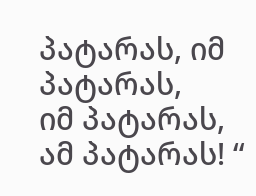პატარას, იმ პატარას,
იმ პატარას, ამ პატარას! “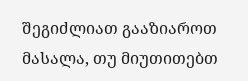შეგიძლიათ გააზიაროთ მასალა, თუ მიუთითებთ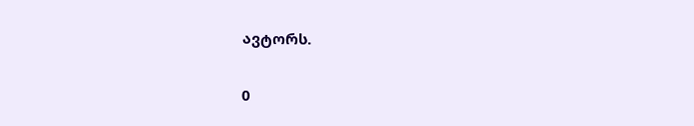ავტორს.

0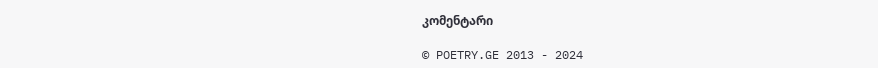კომენტარი

© POETRY.GE 2013 - 2024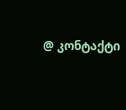@ კონტაქტი